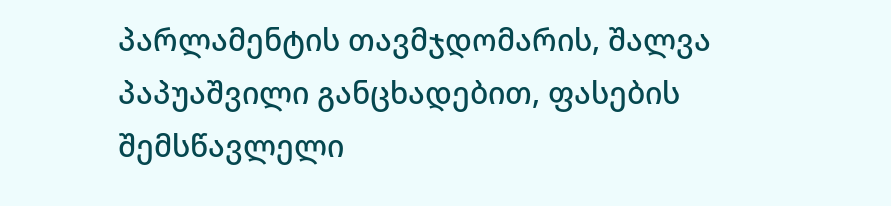პარლამენტის თავმჯდომარის, შალვა პაპუაშვილი განცხადებით, ფასების შემსწავლელი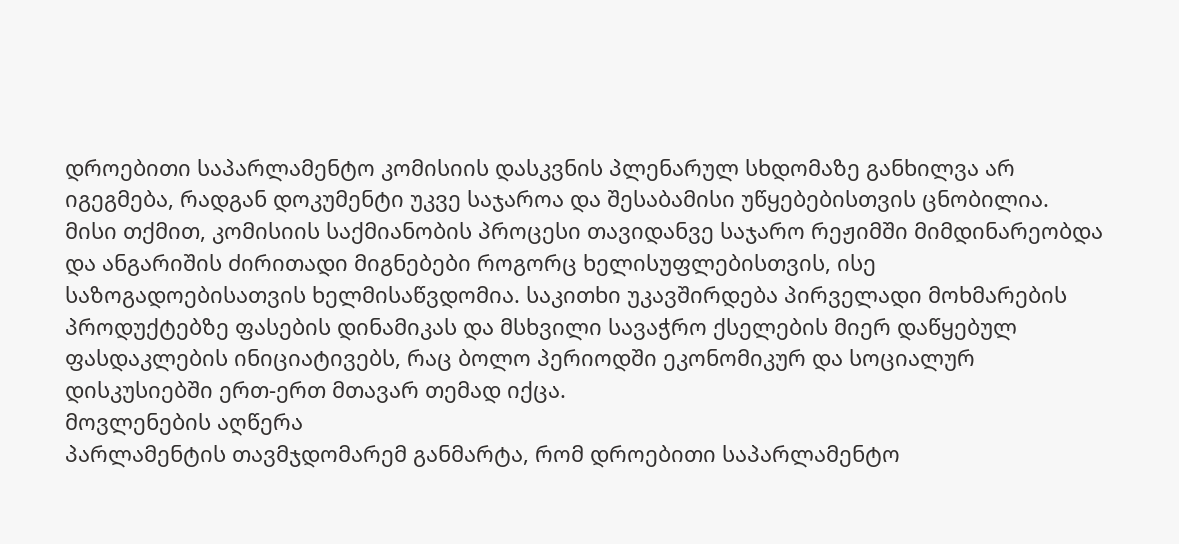დროებითი საპარლამენტო კომისიის დასკვნის პლენარულ სხდომაზე განხილვა არ იგეგმება, რადგან დოკუმენტი უკვე საჯაროა და შესაბამისი უწყებებისთვის ცნობილია.
მისი თქმით, კომისიის საქმიანობის პროცესი თავიდანვე საჯარო რეჟიმში მიმდინარეობდა და ანგარიშის ძირითადი მიგნებები როგორც ხელისუფლებისთვის, ისე საზოგადოებისათვის ხელმისაწვდომია. საკითხი უკავშირდება პირველადი მოხმარების პროდუქტებზე ფასების დინამიკას და მსხვილი სავაჭრო ქსელების მიერ დაწყებულ ფასდაკლების ინიციატივებს, რაც ბოლო პერიოდში ეკონომიკურ და სოციალურ დისკუსიებში ერთ-ერთ მთავარ თემად იქცა.
მოვლენების აღწერა
პარლამენტის თავმჯდომარემ განმარტა, რომ დროებითი საპარლამენტო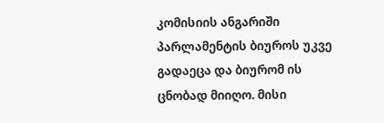კომისიის ანგარიში პარლამენტის ბიუროს უკვე გადაეცა და ბიურომ ის ცნობად მიიღო. მისი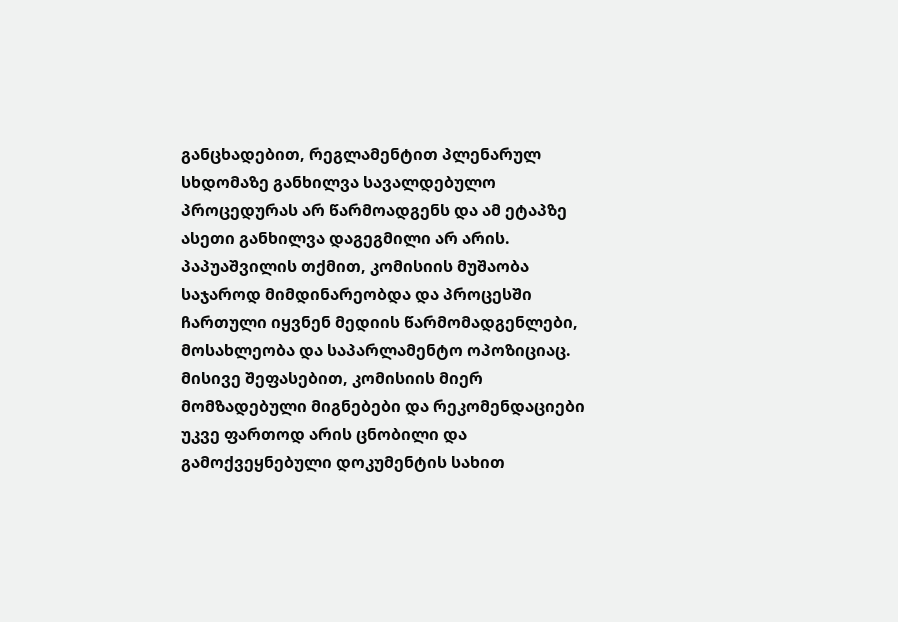განცხადებით, რეგლამენტით პლენარულ სხდომაზე განხილვა სავალდებულო პროცედურას არ წარმოადგენს და ამ ეტაპზე ასეთი განხილვა დაგეგმილი არ არის.
პაპუაშვილის თქმით, კომისიის მუშაობა საჯაროდ მიმდინარეობდა და პროცესში ჩართული იყვნენ მედიის წარმომადგენლები, მოსახლეობა და საპარლამენტო ოპოზიციაც. მისივე შეფასებით, კომისიის მიერ მომზადებული მიგნებები და რეკომენდაციები უკვე ფართოდ არის ცნობილი და გამოქვეყნებული დოკუმენტის სახით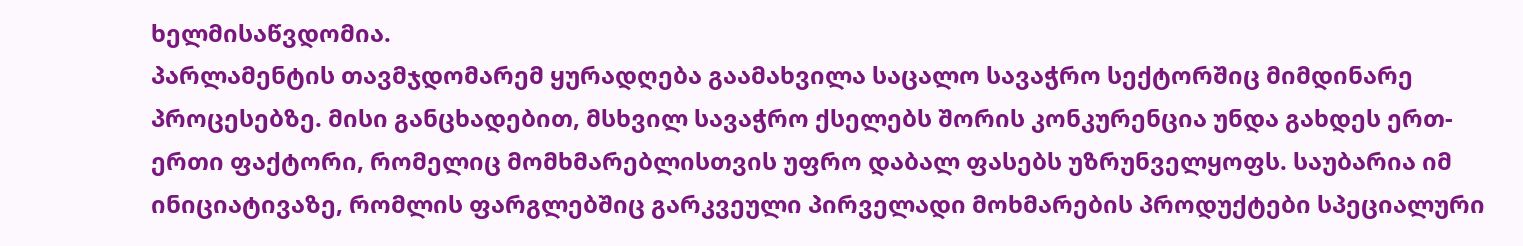ხელმისაწვდომია.
პარლამენტის თავმჯდომარემ ყურადღება გაამახვილა საცალო სავაჭრო სექტორშიც მიმდინარე პროცესებზე. მისი განცხადებით, მსხვილ სავაჭრო ქსელებს შორის კონკურენცია უნდა გახდეს ერთ-ერთი ფაქტორი, რომელიც მომხმარებლისთვის უფრო დაბალ ფასებს უზრუნველყოფს. საუბარია იმ ინიციატივაზე, რომლის ფარგლებშიც გარკვეული პირველადი მოხმარების პროდუქტები სპეციალური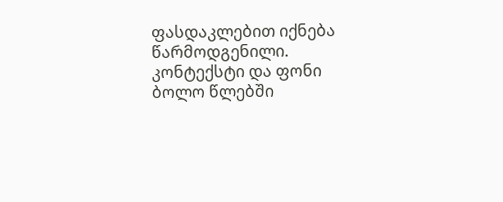ფასდაკლებით იქნება წარმოდგენილი.
კონტექსტი და ფონი
ბოლო წლებში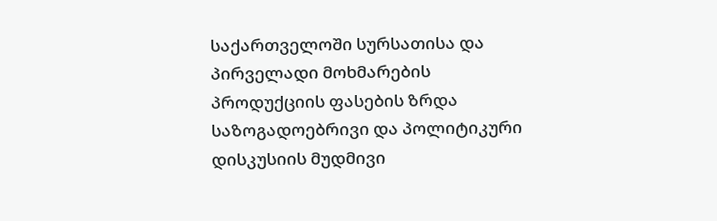საქართველოში სურსათისა და პირველადი მოხმარების პროდუქციის ფასების ზრდა საზოგადოებრივი და პოლიტიკური დისკუსიის მუდმივი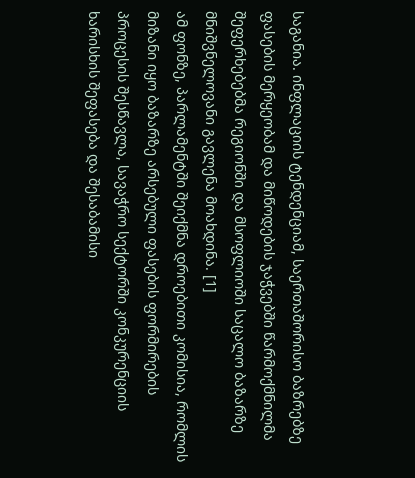საგანია. ინფლაციის ტენდენციამ, საერთაშორისო ბაზრებზე ფასების მერყეობამ და მიწოდების ჯაჭვებში წარმოქმნილმა შეფერხებებმა რეგიონში და მსოფლიოში საცალო ბაზარზე მნიშვნელოვანი გავლენა მოახდინა. [1]
ამ ფონზე, პარლამენტში შეიქმნა დროებითი კომისია, რომლის მიზანი იყო ბაზარზე არსებული ფასების ფორმირების პროცესის შესწავლა, სავაჭრო სექტორში კონკურენციის ხარისხის შეფასება და შესაბამისი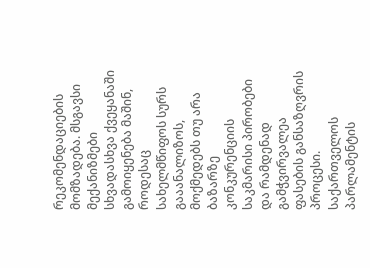რეკომენდაციების მომზადება. მსგავსი მექანიზმები სხვადასხვა ქვეყანაში გამოიყენება მაშინ, როდესაც სახელმწიფოს სურს გააანალიზოს, მოქმედებს თუ არა ბაზარზე კონკურენციის საკმარისი პირობები და რამდენად გამჭვირვალეა ფასების განსაზღვრის პროცესი.
საქართველოს პარლამენტის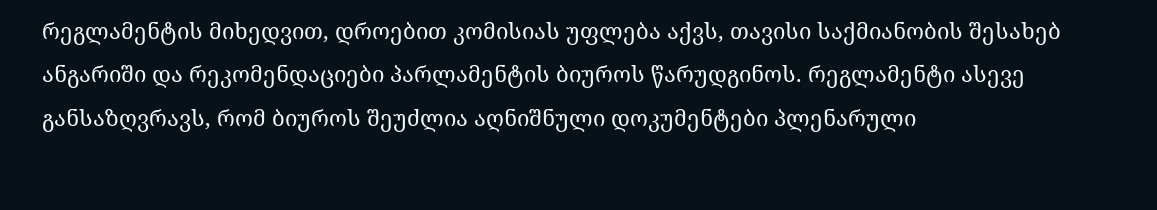რეგლამენტის მიხედვით, დროებით კომისიას უფლება აქვს, თავისი საქმიანობის შესახებ ანგარიში და რეკომენდაციები პარლამენტის ბიუროს წარუდგინოს. რეგლამენტი ასევე განსაზღვრავს, რომ ბიუროს შეუძლია აღნიშნული დოკუმენტები პლენარული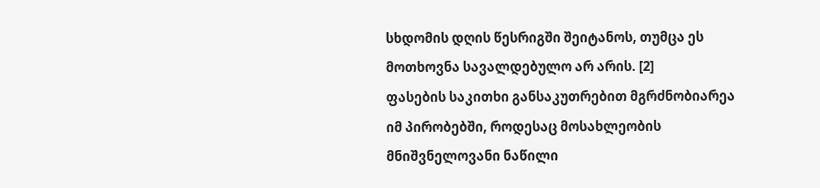სხდომის დღის წესრიგში შეიტანოს, თუმცა ეს მოთხოვნა სავალდებულო არ არის. [2]
ფასების საკითხი განსაკუთრებით მგრძნობიარეა იმ პირობებში, როდესაც მოსახლეობის მნიშვნელოვანი ნაწილი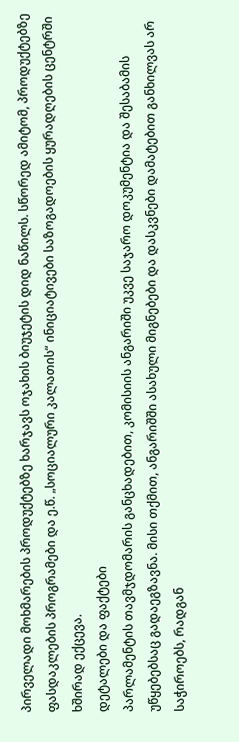პირველადი მოხმარების პროდუქტებზე ხარჯავს ოჯახის ბიუჯეტის დიდ ნაწილს. სწორედ ამიტომ, პროდუქტებზე ფასდაკლების პროგრამები და ე.წ. „სოციალური კალათის“ ინიციატივები საზოგადოების ყურადღების ცენტრში ხშირად ექცევა.
დეტალები და ფაქტები
პარლამენტის თავმჯდომარის განცხადებით, კომისიის ანგარიში უკვე საჯარო დოკუმენტია და შესაბამის უწყებებსაც გადაეგზავნა. მისი თქმით, ანგარიშში ასახული მიგნებები და დასკვნები დამატებით განხილვას არ საჭიროებს, რადგან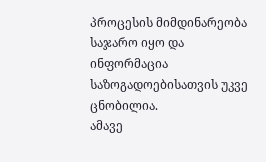პროცესის მიმდინარეობა საჯარო იყო და ინფორმაცია საზოგადოებისათვის უკვე ცნობილია.
ამავე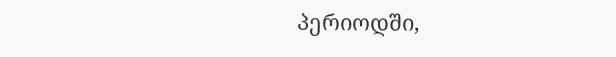პერიოდში,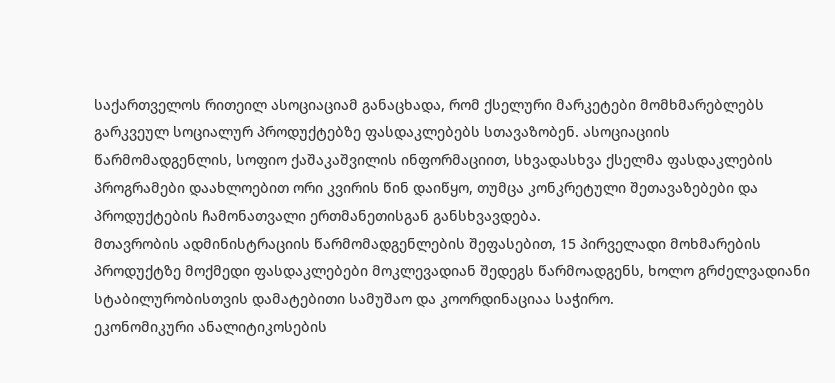საქართველოს რითეილ ასოციაციამ განაცხადა, რომ ქსელური მარკეტები მომხმარებლებს გარკვეულ სოციალურ პროდუქტებზე ფასდაკლებებს სთავაზობენ. ასოციაციის წარმომადგენლის, სოფიო ქაშაკაშვილის ინფორმაციით, სხვადასხვა ქსელმა ფასდაკლების პროგრამები დაახლოებით ორი კვირის წინ დაიწყო, თუმცა კონკრეტული შეთავაზებები და პროდუქტების ჩამონათვალი ერთმანეთისგან განსხვავდება.
მთავრობის ადმინისტრაციის წარმომადგენლების შეფასებით, 15 პირველადი მოხმარების პროდუქტზე მოქმედი ფასდაკლებები მოკლევადიან შედეგს წარმოადგენს, ხოლო გრძელვადიანი სტაბილურობისთვის დამატებითი სამუშაო და კოორდინაციაა საჭირო.
ეკონომიკური ანალიტიკოსების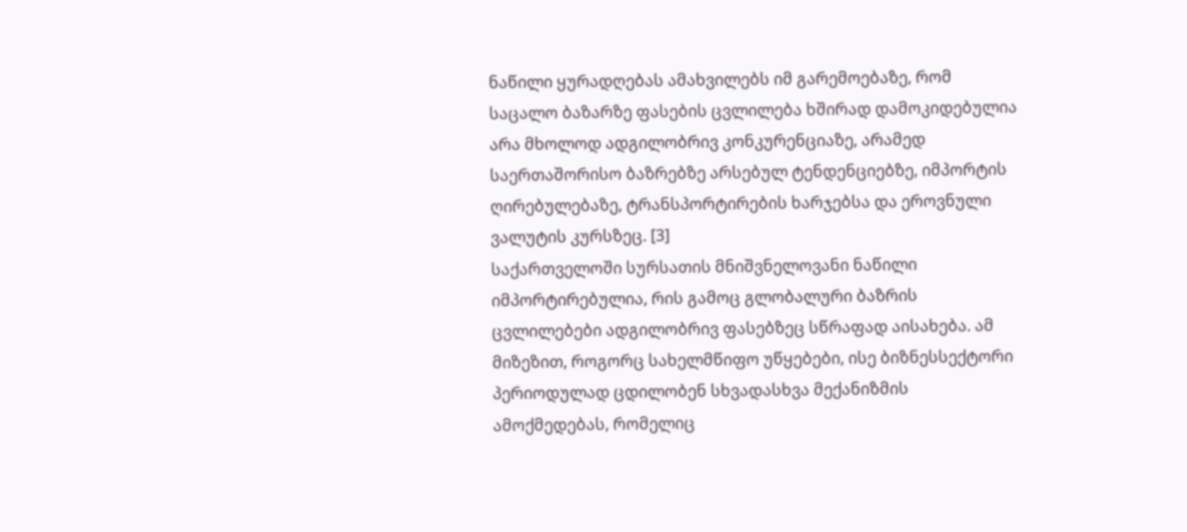ნაწილი ყურადღებას ამახვილებს იმ გარემოებაზე, რომ საცალო ბაზარზე ფასების ცვლილება ხშირად დამოკიდებულია არა მხოლოდ ადგილობრივ კონკურენციაზე, არამედ საერთაშორისო ბაზრებზე არსებულ ტენდენციებზე, იმპორტის ღირებულებაზე, ტრანსპორტირების ხარჯებსა და ეროვნული ვალუტის კურსზეც. [3]
საქართველოში სურსათის მნიშვნელოვანი ნაწილი იმპორტირებულია, რის გამოც გლობალური ბაზრის ცვლილებები ადგილობრივ ფასებზეც სწრაფად აისახება. ამ მიზეზით, როგორც სახელმწიფო უწყებები, ისე ბიზნესსექტორი პერიოდულად ცდილობენ სხვადასხვა მექანიზმის ამოქმედებას, რომელიც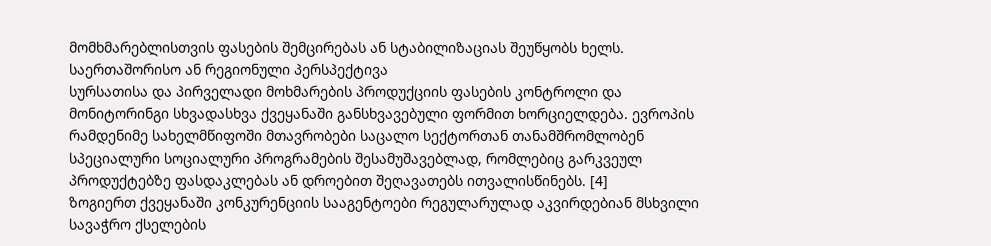მომხმარებლისთვის ფასების შემცირებას ან სტაბილიზაციას შეუწყობს ხელს.
საერთაშორისო ან რეგიონული პერსპექტივა
სურსათისა და პირველადი მოხმარების პროდუქციის ფასების კონტროლი და მონიტორინგი სხვადასხვა ქვეყანაში განსხვავებული ფორმით ხორციელდება. ევროპის რამდენიმე სახელმწიფოში მთავრობები საცალო სექტორთან თანამშრომლობენ სპეციალური სოციალური პროგრამების შესამუშავებლად, რომლებიც გარკვეულ პროდუქტებზე ფასდაკლებას ან დროებით შეღავათებს ითვალისწინებს. [4]
ზოგიერთ ქვეყანაში კონკურენციის სააგენტოები რეგულარულად აკვირდებიან მსხვილი სავაჭრო ქსელების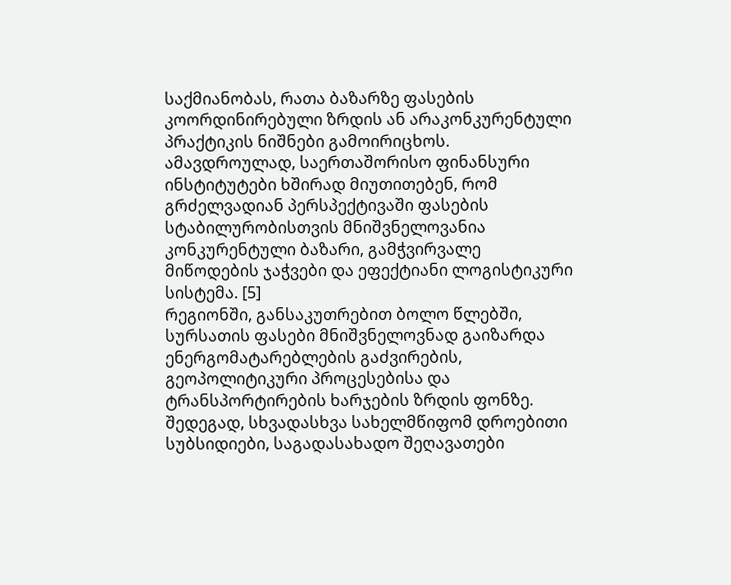საქმიანობას, რათა ბაზარზე ფასების კოორდინირებული ზრდის ან არაკონკურენტული პრაქტიკის ნიშნები გამოირიცხოს. ამავდროულად, საერთაშორისო ფინანსური ინსტიტუტები ხშირად მიუთითებენ, რომ გრძელვადიან პერსპექტივაში ფასების სტაბილურობისთვის მნიშვნელოვანია კონკურენტული ბაზარი, გამჭვირვალე მიწოდების ჯაჭვები და ეფექტიანი ლოგისტიკური სისტემა. [5]
რეგიონში, განსაკუთრებით ბოლო წლებში, სურსათის ფასები მნიშვნელოვნად გაიზარდა ენერგომატარებლების გაძვირების, გეოპოლიტიკური პროცესებისა და ტრანსპორტირების ხარჯების ზრდის ფონზე. შედეგად, სხვადასხვა სახელმწიფომ დროებითი სუბსიდიები, საგადასახადო შეღავათები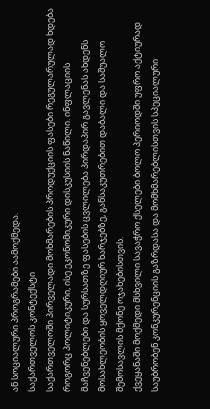ან სოციალური პროგრამები აამოქმედა.
საქართველოს კონტექსტი
საქართველოში პირველადი მოხმარების პროდუქციის ფასები რეგულარულად ხდება როგორც პოლიტიკური, ისე ეკონომიკური დისკუსიის ნაწილი. ინფლაციის მაჩვენებლები და სურსათზე ფასების ცვლილება პირდაპირ გავლენას ახდენს მოსახლეობის ყოველდღიურ ხარჯებზე, განსაკუთრებით დაბალი და საშუალო შემოსავლის მქონე ოჯახებისთვის.
ქვეყანაში მოქმედი მსხვილი სავაჭრო ქსელები ბოლო პერიოდში უფრო აქტიურად საუბრობენ კონკურენციის გაზრდასა და მომხმარებლისთვის სპეციალური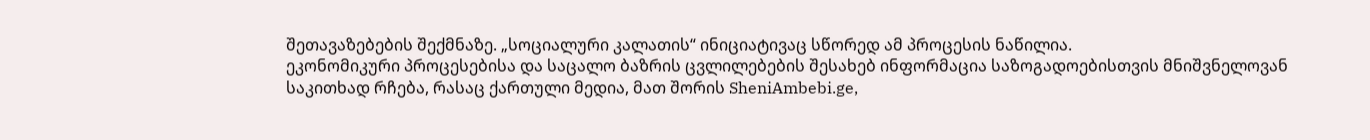შეთავაზებების შექმნაზე. „სოციალური კალათის“ ინიციატივაც სწორედ ამ პროცესის ნაწილია.
ეკონომიკური პროცესებისა და საცალო ბაზრის ცვლილებების შესახებ ინფორმაცია საზოგადოებისთვის მნიშვნელოვან საკითხად რჩება, რასაც ქართული მედია, მათ შორის SheniAmbebi.ge,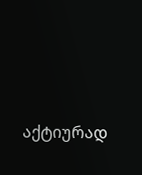აქტიურად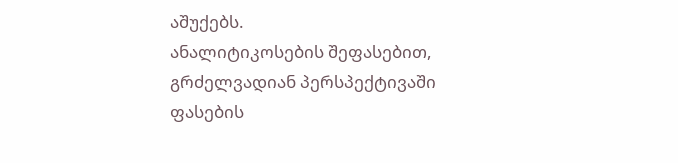აშუქებს.
ანალიტიკოსების შეფასებით, გრძელვადიან პერსპექტივაში ფასების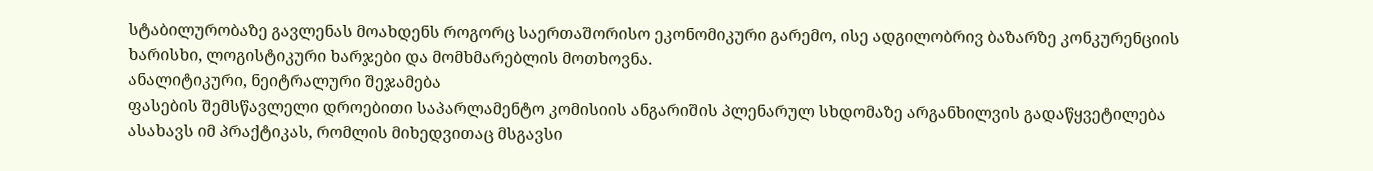სტაბილურობაზე გავლენას მოახდენს როგორც საერთაშორისო ეკონომიკური გარემო, ისე ადგილობრივ ბაზარზე კონკურენციის ხარისხი, ლოგისტიკური ხარჯები და მომხმარებლის მოთხოვნა.
ანალიტიკური, ნეიტრალური შეჯამება
ფასების შემსწავლელი დროებითი საპარლამენტო კომისიის ანგარიშის პლენარულ სხდომაზე არგანხილვის გადაწყვეტილება ასახავს იმ პრაქტიკას, რომლის მიხედვითაც მსგავსი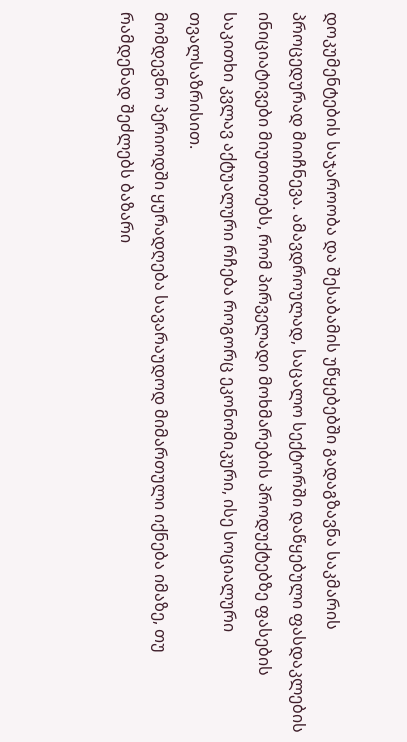დოკუმენტების საჯაროობა და შესაბამის უწყებებში გადაგზავნა საკმარის პროცედურად მიიჩნევა. ამავდროულად, საცალო სექტორში დაწყებული ფასდაკლების ინიციატივები მიუთითებს, რომ პირველადი მოხმარების პროდუქტებზე ფასების საკითხი კვლავ აქტუალური რჩება როგორც ეკონომიკური, ისე სოციალური თვალსაზრისით.
მომდევნო პერიოდში ყურადღება სავარაუდოდ მიმართული იქნება იმაზე, თუ რამდენად შეძლებს ბაზარი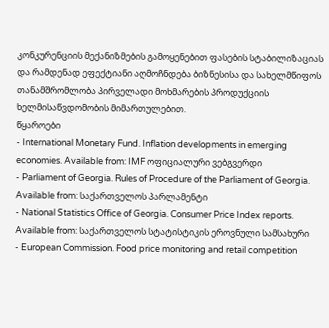კონკურენციის მექანიზმების გამოყენებით ფასების სტაბილიზაციას და რამდენად ეფექტიანი აღმოჩნდება ბიზნესისა და სახელმწიფოს თანამშრომლობა პირველადი მოხმარების პროდუქციის ხელმისაწვდომობის მიმართულებით.
წყაროები
- International Monetary Fund. Inflation developments in emerging economies. Available from: IMF ოფიციალური ვებგვერდი
- Parliament of Georgia. Rules of Procedure of the Parliament of Georgia. Available from: საქართველოს პარლამენტი
- National Statistics Office of Georgia. Consumer Price Index reports. Available from: საქართველოს სტატისტიკის ეროვნული სამსახური
- European Commission. Food price monitoring and retail competition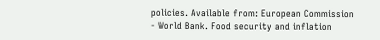policies. Available from: European Commission
- World Bank. Food security and inflation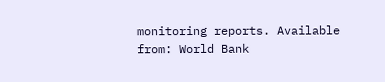monitoring reports. Available from: World Bank